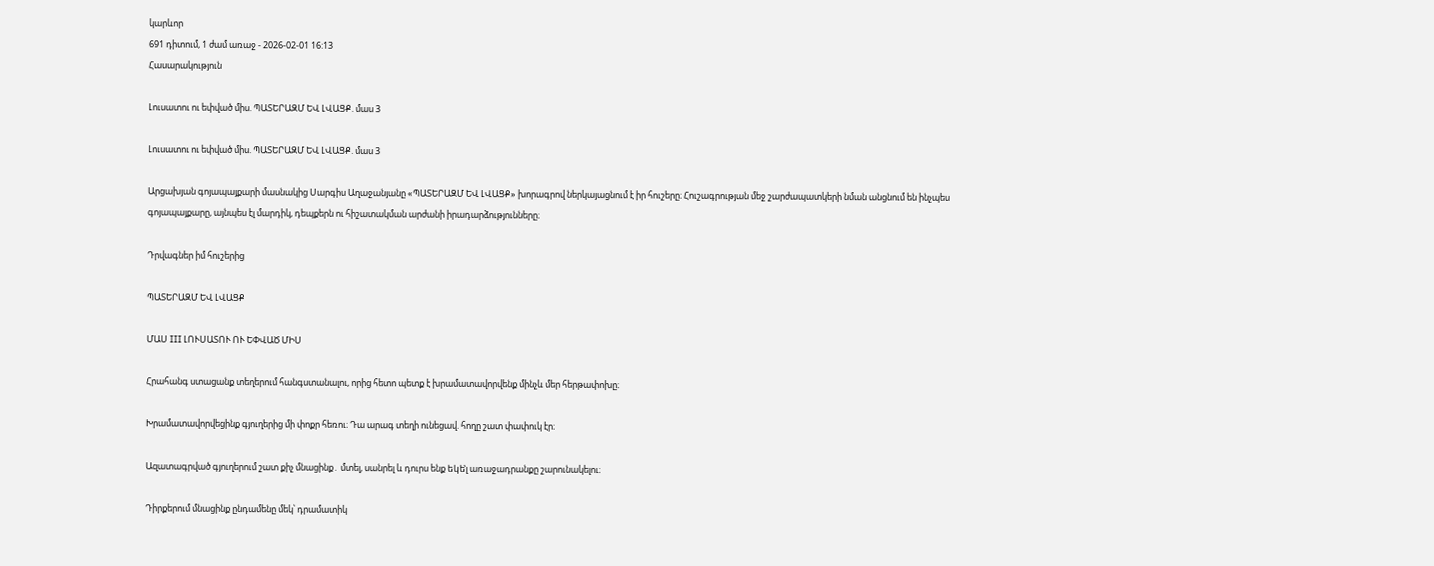կարևոր
691 դիտում, 1 ժամ առաջ - 2026-02-01 16:13
Հասարակություն

Լուսատու ու եփված միս. ՊԱՏԵՐԱԶՄ ԵՎ ԼՎԱՑՔ. մաս 3

Լուսատու ու եփված միս. ՊԱՏԵՐԱԶՄ ԵՎ ԼՎԱՑՔ. մաս 3

Արցախյան գոյապայքարի մասնակից Սարգիս Աղաջանյանը «ՊԱՏԵՐԱԶՄ ԵՎ ԼՎԱՑՔ» խորագրով ներկայացնում է իր հուշերը։ Հուշագրության մեջ շարժապատկերի նման անցնում են ինչպես գոյապայքարը, այնպես էլ մարդիկ, դեպքերն ու հիշատակման արժանի իրադարձությունները։

Դրվագներ իմ հուշերից

ՊԱՏԵՐԱԶՄ ԵՎ ԼՎԱՑՔ

ՄԱՍ III ԼՈՒՍԱՏՈՒ ՈՒ ԵՓՎԱԾ ՄԻՍ

Հրահանգ ստացանք տեղերում հանգստանալու, որից հետո պետք է խրամատավորվենք մինչև մեր հերթափոխը։

Խրամատավորվեցինք գյուղերից մի փոքր հեռու։ Դա արագ տեղի ունեցավ. հողը շատ փափուկ էր։

Ազատագրված գյուղերում շատ քիչ մնացինք․ մտել, սանրել և դուրս ենք եկել̀ առաջադրանքը շարունակելու։

Դիրքերում մնացինք ընդամենը մեկ՝ դրամատիկ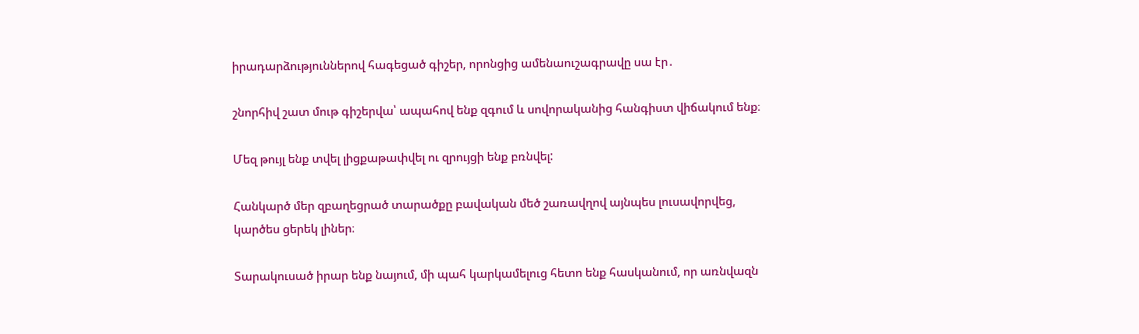իրադարձություններով հագեցած գիշեր, որոնցից ամենաուշագրավը սա էր․

շնորհիվ շատ մութ գիշերվա՝ ապահով ենք զգում և սովորականից հանգիստ վիճակում ենք։

Մեզ թույլ ենք տվել լիցքաթափվել ու զրույցի ենք բռնվել:

Հանկարծ մեր զբաղեցրած տարածքը բավական մեծ շառավղով այնպես լուսավորվեց, կարծես ցերեկ լիներ։

Տարակուսած իրար ենք նայում, մի պահ կարկամելուց հետո ենք հասկանում, որ առնվազն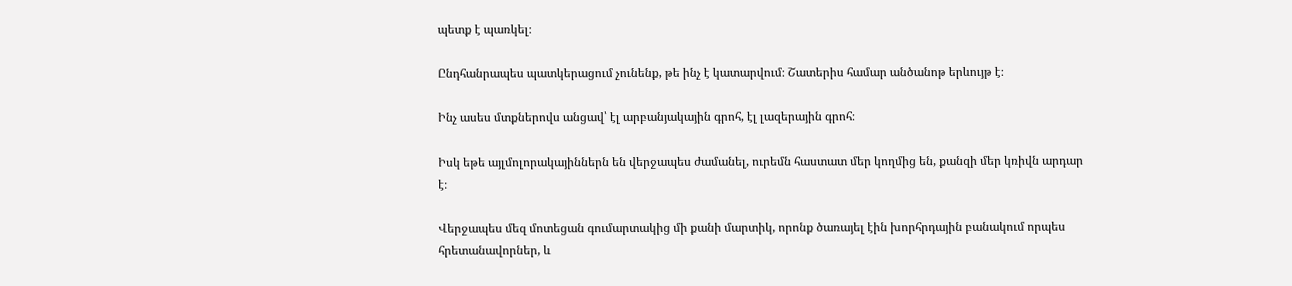պետք է պառկել։

Ընդհանրապես պատկերացում չունենք, թե ինչ է կատարվում։ Շատերիս համար անծանոթ երևույթ է։

Ինչ ասես մտքներովս անցավ՝ էլ արբանյակային գրոհ, էլ լազերային գրոհ։

Իսկ եթե այլմոլորակայիններն են վերջապես ժամանել, ուրեմն հաստատ մեր կողմից են, քանզի մեր կռիվն արդար է։

Վերջապես մեզ մոտեցան գումարտակից մի քանի մարտիկ, որոնք ծառայել էին խորհրդային բանակում որպես հրետանավորներ, և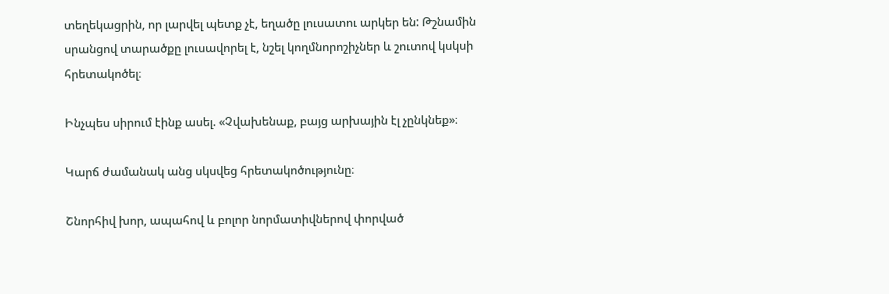տեղեկացրին, որ լարվել պետք չէ, եղածը լուսատու արկեր են: Թշնամին սրանցով տարածքը լուսավորել է, նշել կողմնորոշիչներ և շուտով կսկսի հրետակոծել։

Ինչպես սիրում էինք ասել. «Չվախենաք, բայց արխային էլ չընկնեք»։

Կարճ ժամանակ անց սկսվեց հրետակոծությունը։

Շնորհիվ խոր, ապահով և բոլոր նորմատիվներով փորված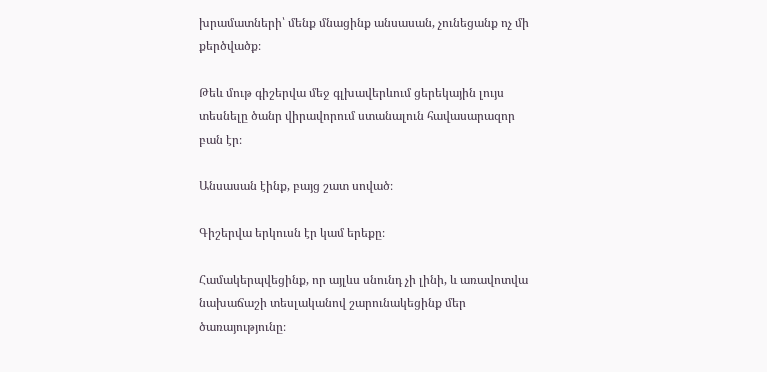խրամատների՝ մենք մնացինք անսասան, չունեցանք ոչ մի քերծվածք։

Թեև մութ գիշերվա մեջ գլխավերևում ցերեկային լույս տեսնելը ծանր վիրավորում ստանալուն հավասարազոր բան էր։

Անսասան էինք, բայց շատ սոված։

Գիշերվա երկուսն էր կամ երեքը։

Համակերպվեցինք, որ այլևս սնունդ չի լինի, և առավոտվա նախաճաշի տեսլականով շարունակեցինք մեր ծառայությունը։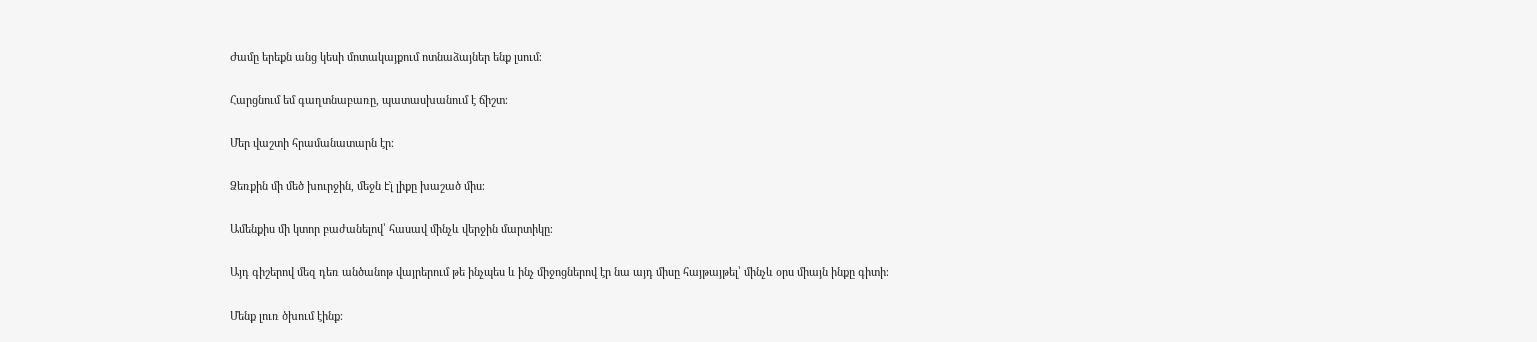Ժամը երեքն անց կեսի մոտակայքում ոտնաձայներ ենք լսում։

Հարցնում եմ գաղտնաբառը, պատասխանում է ճիշտ։

Մեր վաշտի հրամանատարն էր։

Ձեռքին մի մեծ խուրջին, մեջն էլ̀ լիքը խաշած միս։

Ամենքիս մի կտոր բաժանելով՝ հասավ մինչև վերջին մարտիկը։

Այդ գիշերով մեզ դեռ անծանոթ վայրերում թե ինչպես և ինչ միջոցներով էր նա այդ միսը հայթայթել՝ մինչև օրս միայն ինքը գիտի։

Մենք լուռ ծխում էինք։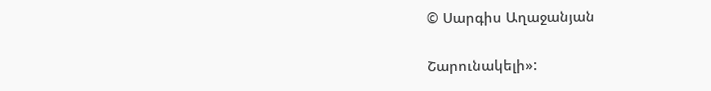© Սարգիս Աղաջանյան

Շարունակելի»: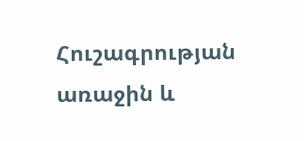Հուշագրության առաջին և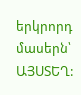երկրորդ մասերն՝ ԱՅՍՏԵՂ: